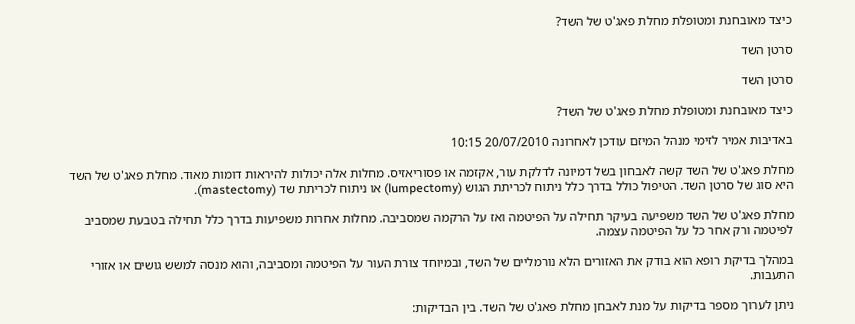כיצד מאובחנת ומטופלת מחלת פאג'ט של השד?

סרטן השד

סרטן השד

כיצד מאובחנת ומטופלת מחלת פאג'ט של השד?

באדיבות אמיר לזימי מנהל המיזם עודכן לאחרונה 20/07/2010 10:15

מחלת פאג'ט של השד קשה לאבחון בשל דמיונה לדלקת עור, אקזמה או פסוריאזיס. מחלות אלה יכולות להיראות דומות מאוד. מחלת פאג'ט של השד היא סוג של סרטן השד. הטיפול כולל בדרך כלל ניתוח לכריתת הגוש (lumpectomy) או ניתוח לכריתת שד (mastectomy).

מחלת פאג'ט של השד משפיעה בעיקר תחילה על הפיטמה ואז על הרקמה שמסביבה. מחלות אחרות משפיעות בדרך כלל תחילה בטבעת שמסביב לפיטמה ורק אחר כל על הפיטמה עצמה.

במהלך בדיקת רופא הוא בודק את האזורים הלא נורמליים של השד, ובמיוחד צורת העור על הפיטמה ומסביבה, והוא מנסה למשש גושים או אזורי התעבות.

ניתן לערוך מספר בדיקות על מנת לאבחן מחלת פאג'ט של השד. בין הבדיקות: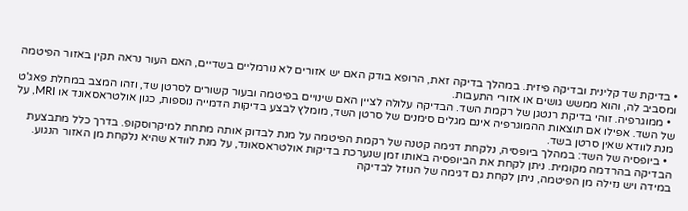• בדיקת שד קלינית ובדיקה פיזית. במהלך בדיקה זאת, הרופא בודק האם יש אזורים לא נורמליים בשדיים, האם העור נראה תקין באזור הפיטמה ומסביב לה, והוא ממשש גושים או אזורי התעבות.
  • ממוגרפיה. זוהי בדיקת רנטגן של רקמת השד. הבדיקה עלולה לציין האם שינויים בפיטמה ובעור קשורים לסרטן שד, וזהו המצב במחלת פאג'ט של השד. אפילו אם תוצאות ההמוגרפיה אינם מגלים סימנים של סרטן השד, מומלץ לבצע בדיקות הדמייה נוספות, כגון אולטראסאונד או MRI, על מנת לוודא שאין סרטן בשד.
  • ביופסיה של השד: במהלך ביופסיה, נלקחת דגימה קטנה של רקמת הפיטמה על מנת לבדוק אותה מתחת למיקרוסקופ. בדרך כלל מתבצעת הבדיקה בהרדמה מקומית. ניתן לקחת את הביופסיה באותו זמן שנערכת בדיקות אולטראסאונד, על מנת לוודא שהיא נלקחת מן האזור הנגוע. במידה ויש נזילה מן הפיטמה, ניתן לקחת גם דגימה של הנוזל לבדיקה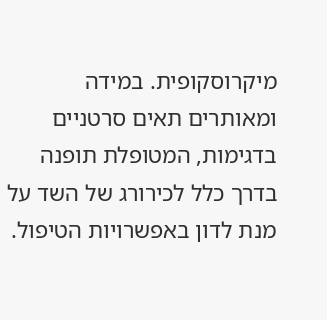מיקרוסקופית. במידה ומאותרים תאים סרטניים בדגימות, המטופלת תופנה בדרך כלל לכירורג של השד על מנת לדון באפשרויות הטיפול.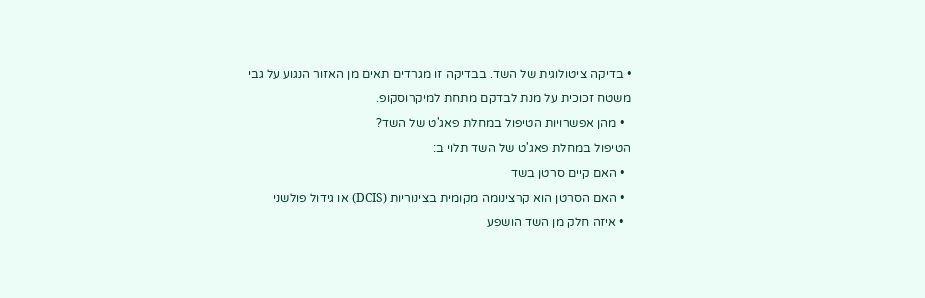• בדיקה ציטולוגית של השד. בבדיקה זו מגרדים תאים מן האזור הנגוע על גבי משטח זכוכית על מנת לבדקם מתחת למיקרוסקופ.
  • מהן אפשרויות הטיפול במחלת פאג'ט של השד?
הטיפול במחלת פאג'ט של השד תלוי ב:
  • האם קיים סרטן בשד
  • האם הסרטן הוא קרצינומה מקומית בצינוריות (DCIS) או גידול פולשני
  • איזה חלק מן השד הושפע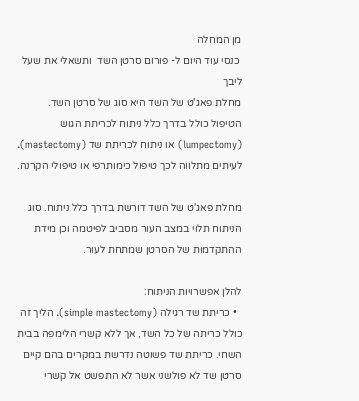מן המחלה
 כנסי עוד היום ל- פורום סרטן השד  ותשאלי את שעל ליבך
מחלת פאג'ט של השד היא סוג של סרטן השד. הטיפול כולל בדרך כלל ניתוח לכריתת הגוש (lumpectomy) או ניתוח לכריתת שד (mastectomy). לעיתים מתלווה לכך טיפול כימותרפי או טיפולי הקרנה.

מחלת פאג'ט של השד דורשת בדרך כלל ניתוח. סוג הניתוח תלוי במצב העור מסביב לפיטמה וכן מידת ההתקדמות של הסרטן שמתחת לעור.

להלן אפשרויות הניתוח:
  • כריתת שד רגילה (simple mastectomy). הליך זה כולל כריתה של כל השד, אך ללא קשרי הלימפה בבית השחי. כריתת שד פשוטה נדרשת במקרים בהם קיים סרטן שד לא פולשני אשר לא התפשט אל קשרי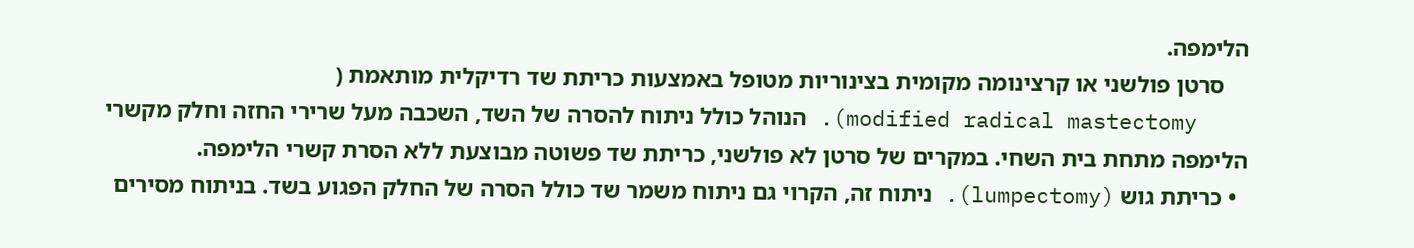הלימפה.
    סרטן פולשני או קרצינומה מקומית בצינוריות מטופל באמצעות כריתת שד רדיקלית מותאמת (
    modified radical mastectomy). הנוהל כולל ניתוח להסרה של השד, השכבה מעל שרירי החזה וחלק מקשרי הלימפה מתחת בית השחי. במקרים של סרטן לא פולשני, כריתת שד פשוטה מבוצעת ללא הסרת קשרי הלימפה.
  • כריתת גוש (lumpectomy). ניתוח זה, הקרוי גם ניתוח משמר שד כולל הסרה של החלק הפגוע בשד. בניתוח מסירים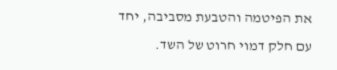את הפיטמה והטבעת מסביבה, יחד עם חלק דמוי חרוט של השד.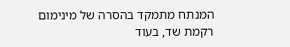המנתח מתמקד בהסרה של מינימום רקמת שד, בעוד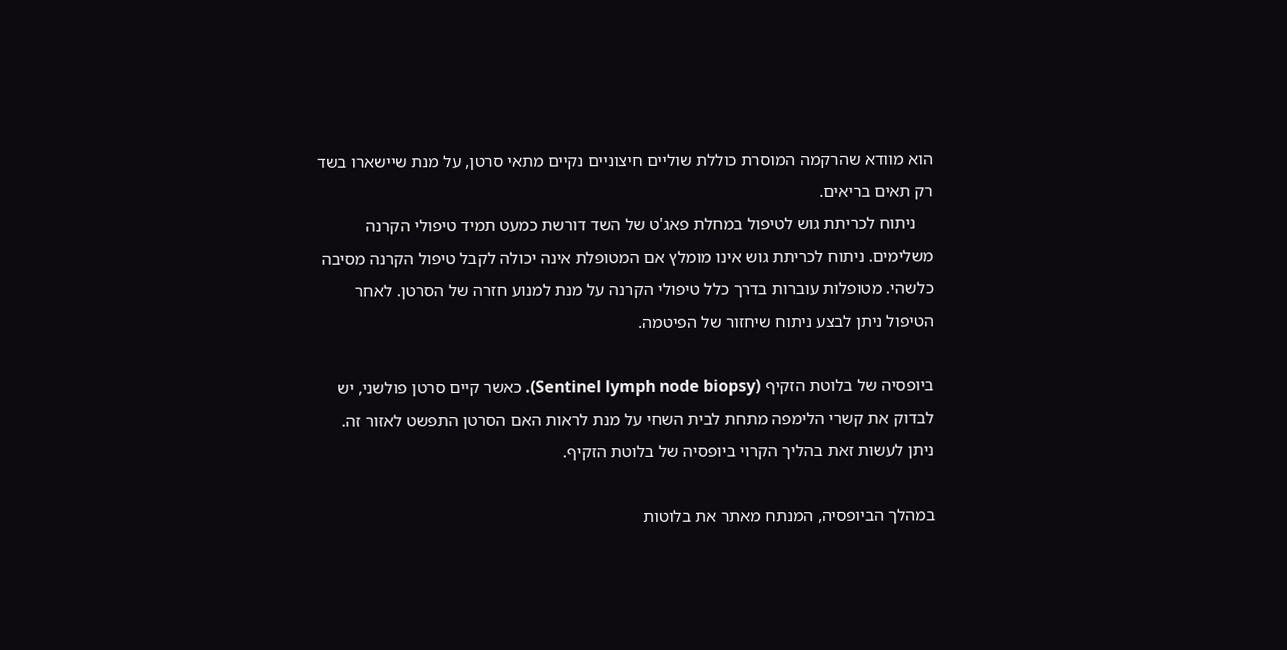הוא מוודא שהרקמה המוסרת כוללת שוליים חיצוניים נקיים מתאי סרטן, על מנת שיישארו בשד רק תאים בריאים.
    ניתוח לכריתת גוש לטיפול במחלת פאג'ט של השד דורשת כמעט תמיד טיפולי הקרנה משלימים. ניתוח לכריתת גוש אינו מומלץ אם המטופלת אינה יכולה לקבל טיפול הקרנה מסיבה כלשהי. מטופלות עוברות בדרך כלל טיפולי הקרנה על מנת למנוע חזרה של הסרטן. לאחר הטיפול ניתן לבצע ניתוח שיחזור של הפיטמה.

ביופסיה של בלוטת הזקיף (Sentinel lymph node biopsy). כאשר קיים סרטן פולשני, יש לבדוק את קשרי הלימפה מתחת לבית השחי על מנת לראות האם הסרטן התפשט לאזור זה. ניתן לעשות זאת בהליך הקרוי ביופסיה של בלוטת הזקיף.

במהלך הביופסיה, המנתח מאתר את בלוטות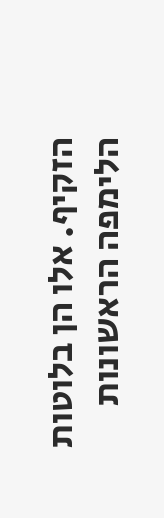הזקיף. אלו הן בלוטות הלימפה הראשונות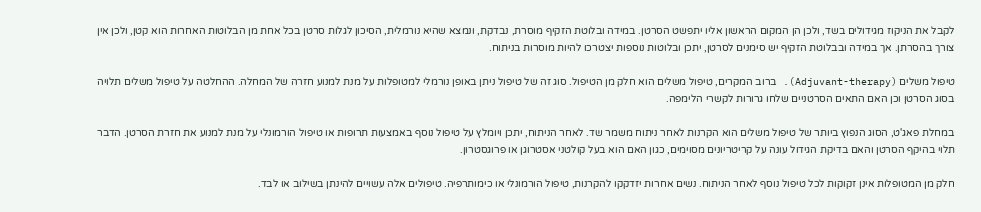לקבל את הניקוז מגידולים בשד, ולכן הן המקום הראשון אליו יתפשט הסרטן. במידה ובלוטת הזקיף מוסרת, נבדקת, ונמצא שהיא נורמלית, הסיכון לגלות סרטן בכל אחת מן הבלוטות האחרות הוא קטן, ולכן אין צורך בהסרתן. אך במידה ובבלוטת הזקיף יש סימנים לסרטן, יתכן ובלוטות נוספות יצטרכו להיות מוסרות בניתוח.

טיפול משלים (Adjuvant-therapy). ברוב המקרים, טיפול משלים הוא חלק מן הטיפול. סוג זה של טיפול ניתן באופן נורמלי למטופלות על מנת למנוע חזרה של המחלה. ההחלטה על טיפול משלים תלויה בסוג הסרטן וכן האם התאים הסרטניים שלחו גרורות לקשרי הלימפה.

במחלת פאג'ט, הסוג הנפוץ ביותר של טיפול משלים הוא הקרנות לאחר ניתוח משמר שד. לאחר הניתוח, יתכן ויומלץ על טיפול נוסף באמצעות תרופות או טיפול הורמונלי על מנת למנוע את חזרת הסרטן. הדבר תלוי בהיקף הסרטן והאם בדיקת הגידול עונה על קריטריונים מסוימים, כגון האם הוא בעל קולטני אסטרוגן או פרוגסטרון.

חלק מן המטופלות אינן זקוקות לכל טיפול נוסף לאחר הניתוח. נשים אחרות יזדקקו להקרנות, טיפול הורמונלי או כימותרפיה. טיפולים אלה עשויים להינתן בשילוב או לבד.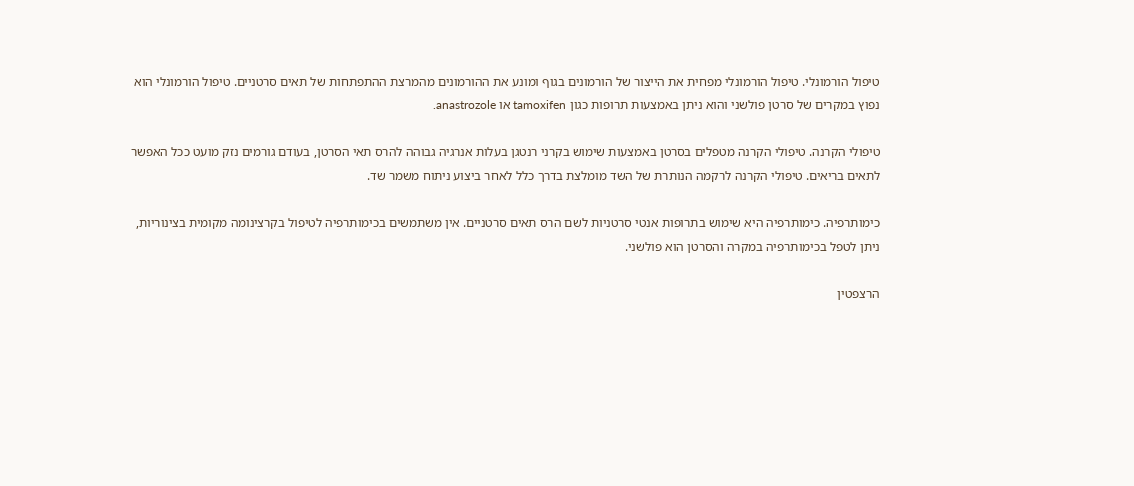טיפול הורמונלי. טיפול הורמונלי מפחית את הייצור של הורמונים בגוף ומונע את ההורמונים מהמרצת ההתפתחות של תאים סרטניים. טיפול הורמונלי הוא נפוץ במקרים של סרטן פולשני והוא ניתן באמצעות תרופות כגון tamoxifen או anastrozole.

טיפולי הקרנה. טיפולי הקרנה מטפלים בסרטן באמצעות שימוש בקרני רנטגן בעלות אנרגיה גבוהה להרס תאי הסרטן, בעודם גורמים נזק מועט ככל האפשר לתאים בריאים. טיפולי הקרנה לרקמה הנותרת של השד מומלצת בדרך כלל לאחר ביצוע ניתוח משמר שד.

כימותרפיה. כימותרפיה היא שימוש בתרופות אנטי סרטניות לשם הרס תאים סרטניים. אין משתמשים בכימותרפיה לטיפול בקרצינומה מקומית בצינוריות, ניתן לטפל בכימותרפיה במקרה והסרטן הוא פולשני.

הרצפטין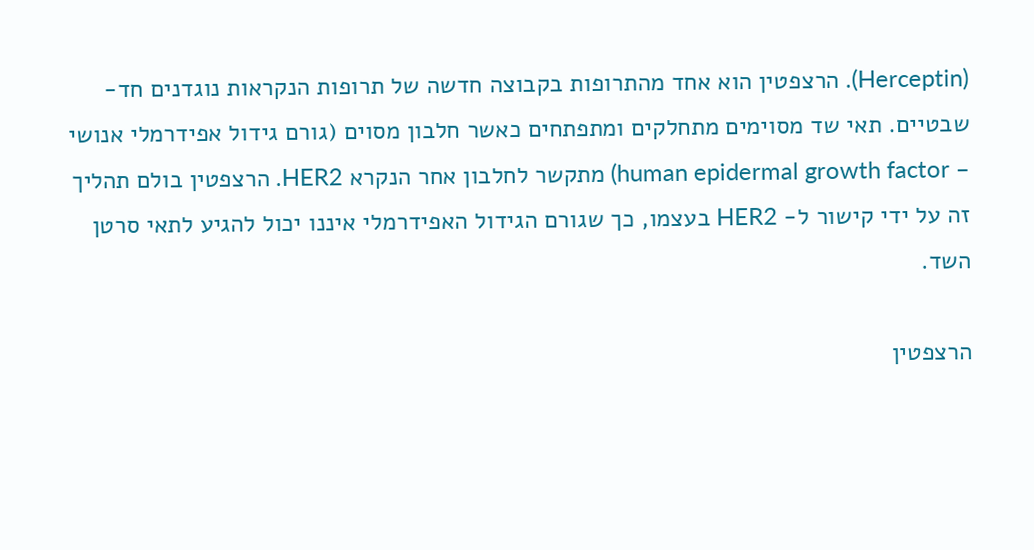(Herceptin). הרצפטין הוא אחד מהתרופות בקבוצה חדשה של תרופות הנקראות נוגדנים חד-שבטיים. תאי שד מסוימים מתחלקים ומתפתחים כאשר חלבון מסוים (גורם גידול אפידרמלי אנושי – human epidermal growth factor) מתקשר לחלבון אחר הנקרא HER2. הרצפטין בולם תהליך זה על ידי קישור ל- HER2 בעצמו, כך שגורם הגידול האפידרמלי איננו יכול להגיע לתאי סרטן השד.

הרצפטין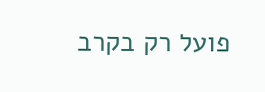פועל רק בקרב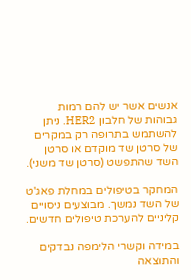אנשים אשר יש להם רמות גבוהות של חלבון HER2. ניתן להשתמש בתרופה רק במקרים של סרטן שד מוקדם או סרטן השד שהתפשט (סרטן שד משני).

המחקר בטיפולים במחלת פאג'ט של השד נמשך. מבוצעים ניסויים קליניים להערכת טיפולים חדשים.

במידה וקשרי הלימפה נבדקים והתוצאה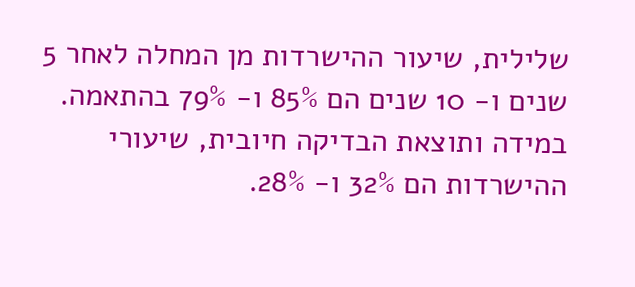שלילית, שיעור ההישרדות מן המחלה לאחר 5 שנים ו- 10 שנים הם 85% ו- 79% בהתאמה. במידה ותוצאת הבדיקה חיובית, שיעורי ההישרדות הם 32% ו- 28%.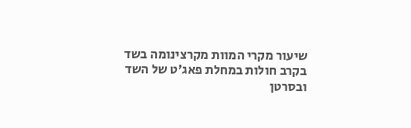שיעור מקרי המוות מקרצינומה בשד בקרב חולות במחלת פאג'ט של השד ובסרטן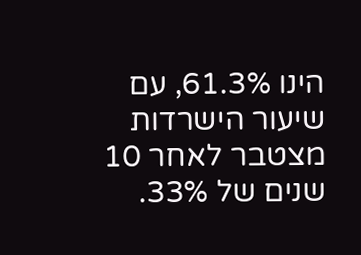הינו 61.3%, עם שיעור הישרדות מצטבר לאחר 10 שנים של 33%.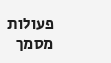פעולות מסמך